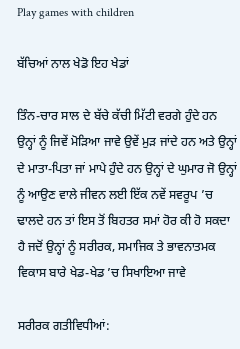Play games with children

ਬੱਚਿਆਂ ਨਾਲ ਖੇਡੋ ਇਹ ਖੇਡਾਂ

ਤਿੰਨ-ਚਾਰ ਸਾਲ ਦੇ ਬੱਚੇ ਕੱਚੀ ਮਿੱਟੀ ਵਰਗੇ ਹੁੰਦੇ ਹਨ ਉਨ੍ਹਾਂ ਨੂੰ ਜਿਵੇਂ ਮੋੜਿਆ ਜਾਵੇ ਉਵੇਂ ਮੁੜ ਜਾਂਦੇ ਹਨ ਅਤੇ ਉਨ੍ਹਾਂ ਦੇ ਮਾਤਾ-ਪਿਤਾ ਜਾਂ ਮਾਪੇ ਹੁੰਦੇ ਹਨ ਉਨ੍ਹਾਂ ਦੇ ਘੁਮਾਰ ਜੋ ਉਨ੍ਹਾਂ ਨੂੰ ਆਉਣ ਵਾਲੇ ਜੀਵਨ ਲਈ ਇੱਕ ਨਵੇਂ ਸਵਰੂਪ ’ਚ ਢਾਲਦੇ ਹਨ ਤਾਂ ਇਸ ਤੋਂ ਬਿਹਤਰ ਸਮਾਂ ਹੋਰ ਕੀ ਹੋ ਸਕਦਾ ਹੈ ਜਦੋਂ ਉਨ੍ਹਾਂ ਨੂੰ ਸਰੀਰਕ, ਸਮਾਜਿਕ ਤੇ ਭਾਵਨਾਤਮਕ ਵਿਕਾਸ ਬਾਰੇ ਖੇਡ-ਖੇਡ ’ਚ ਸਿਖਾਇਆ ਜਾਵੇ

ਸਰੀਰਕ ਗਤੀਵਿਧੀਆਂ: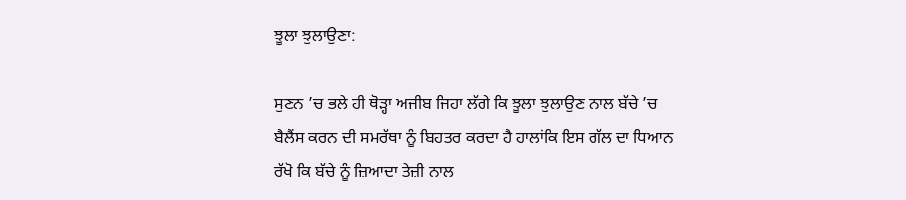ਝੂਲਾ ਝੁਲਾਉਣਾ:

ਸੁਣਨ ’ਚ ਭਲੇ ਹੀ ਥੋੜ੍ਹਾ ਅਜੀਬ ਜਿਹਾ ਲੱਗੇ ਕਿ ਝੂਲਾ ਝੁਲਾਉਣ ਨਾਲ ਬੱਚੇ ’ਚ ਬੈਲੈਂਸ ਕਰਨ ਦੀ ਸਮਰੱਥਾ ਨੂੰ ਬਿਹਤਰ ਕਰਦਾ ਹੈ ਹਾਲਾਂਕਿ ਇਸ ਗੱਲ ਦਾ ਧਿਆਨ ਰੱਖੋ ਕਿ ਬੱਚੇ ਨੂੰ ਜ਼ਿਆਦਾ ਤੇਜ਼ੀ ਨਾਲ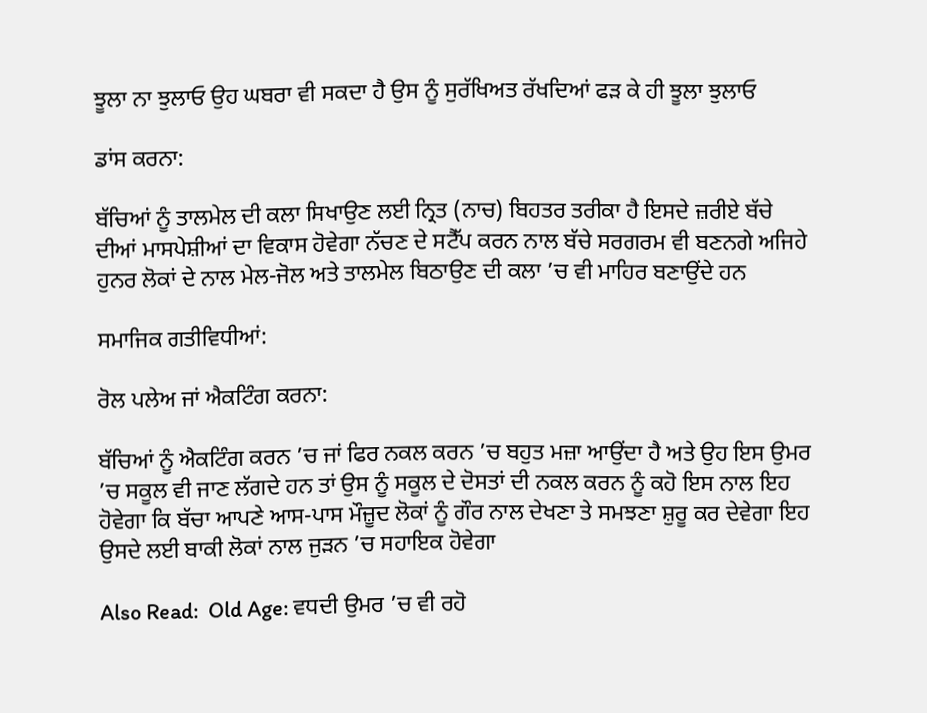ਝੂਲਾ ਨਾ ਝੁਲਾਓ ਉਹ ਘਬਰਾ ਵੀ ਸਕਦਾ ਹੈ ਉਸ ਨੂੰ ਸੁਰੱਖਿਅਤ ਰੱਖਦਿਆਂ ਫੜ ਕੇ ਹੀ ਝੂਲਾ ਝੁਲਾਓ

ਡਾਂਸ ਕਰਨਾ:

ਬੱਚਿਆਂ ਨੂੰ ਤਾਲਮੇਲ ਦੀ ਕਲਾ ਸਿਖਾਉਣ ਲਈ ਨ੍ਰਿਤ (ਨਾਚ) ਬਿਹਤਰ ਤਰੀਕਾ ਹੈ ਇਸਦੇ ਜ਼ਰੀਏ ਬੱਚੇ ਦੀਆਂ ਮਾਸਪੇਸ਼ੀਆਂ ਦਾ ਵਿਕਾਸ ਹੋਵੇਗਾ ਨੱਚਣ ਦੇ ਸਟੈੱਪ ਕਰਨ ਨਾਲ ਬੱਚੇ ਸਰਗਰਮ ਵੀ ਬਣਨਗੇ ਅਜਿਹੇ ਹੁਨਰ ਲੋਕਾਂ ਦੇ ਨਾਲ ਮੇਲ-ਜੋਲ ਅਤੇ ਤਾਲਮੇਲ ਬਿਠਾਉਣ ਦੀ ਕਲਾ ’ਚ ਵੀ ਮਾਹਿਰ ਬਣਾਉਂਦੇ ਹਨ

ਸਮਾਜਿਕ ਗਤੀਵਿਧੀਆਂ:

ਰੋਲ ਪਲੇਅ ਜਾਂ ਐਕਟਿੰਗ ਕਰਨਾ:

ਬੱਚਿਆਂ ਨੂੰ ਐਕਟਿੰਗ ਕਰਨ ’ਚ ਜਾਂ ਫਿਰ ਨਕਲ ਕਰਨ ’ਚ ਬਹੁਤ ਮਜ਼ਾ ਆਉਂਦਾ ਹੈ ਅਤੇ ਉਹ ਇਸ ਉਮਰ ’ਚ ਸਕੂਲ ਵੀ ਜਾਣ ਲੱਗਦੇ ਹਨ ਤਾਂ ਉਸ ਨੂੰ ਸਕੂਲ ਦੇ ਦੋਸਤਾਂ ਦੀ ਨਕਲ ਕਰਨ ਨੂੰ ਕਹੋ ਇਸ ਨਾਲ ਇਹ ਹੋਵੇਗਾ ਕਿ ਬੱਚਾ ਆਪਣੇ ਆਸ-ਪਾਸ ਮੌਜ਼ੂਦ ਲੋਕਾਂ ਨੂੰ ਗੌਰ ਨਾਲ ਦੇਖਣਾ ਤੇ ਸਮਝਣਾ ਸ਼ੁਰੂ ਕਰ ਦੇਵੇਗਾ ਇਹ ਉਸਦੇ ਲਈ ਬਾਕੀ ਲੋਕਾਂ ਨਾਲ ਜੁੜਨ ’ਚ ਸਹਾਇਕ ਹੋਵੇਗਾ

Also Read:  Old Age: ਵਧਦੀ ਉਮਰ ’ਚ ਵੀ ਰਹੋ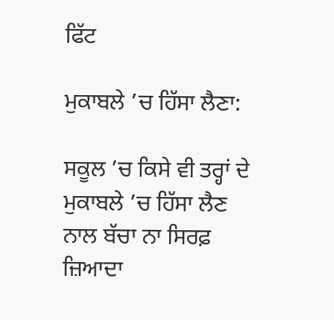ਫਿੱਟ

ਮੁਕਾਬਲੇ ’ਚ ਹਿੱਸਾ ਲੈਣਾ:

ਸਕੂਲ ’ਚ ਕਿਸੇ ਵੀ ਤਰ੍ਹਾਂ ਦੇ ਮੁਕਾਬਲੇ ’ਚ ਹਿੱਸਾ ਲੈਣ ਨਾਲ ਬੱਚਾ ਨਾ ਸਿਰਫ਼ ਜ਼ਿਆਦਾ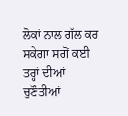ਲੋਕਾਂ ਨਾਲ ਗੱਲ ਕਰ ਸਕੇਗਾ ਸਗੋਂ ਕਈ ਤਰ੍ਹਾਂ ਦੀਆਂ ਚੁਣੌਤੀਆਂ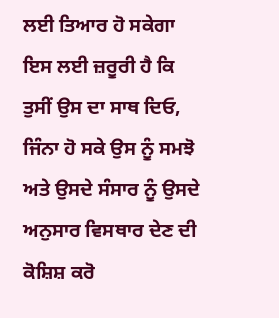ਲਈ ਤਿਆਰ ਹੋ ਸਕੇਗਾ ਇਸ ਲਈ ਜ਼ਰੂਰੀ ਹੈ ਕਿ ਤੁਸੀਂ ਉਸ ਦਾ ਸਾਥ ਦਿਓ, ਜਿੰਨਾ ਹੋ ਸਕੇ ਉਸ ਨੂੰ ਸਮਝੋ ਅਤੇ ਉਸਦੇ ਸੰਸਾਰ ਨੂੰ ਉਸਦੇ ਅਨੁਸਾਰ ਵਿਸਥਾਰ ਦੇਣ ਦੀ ਕੋਸ਼ਿਸ਼ ਕਰੋ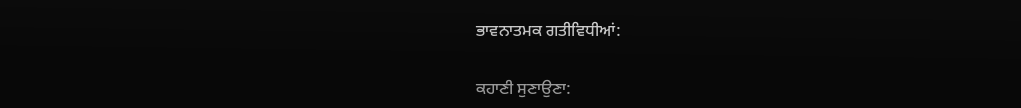ਭਾਵਨਾਤਮਕ ਗਤੀਵਿਧੀਆਂ:

ਕਹਾਣੀ ਸੁਣਾਉਣਾ: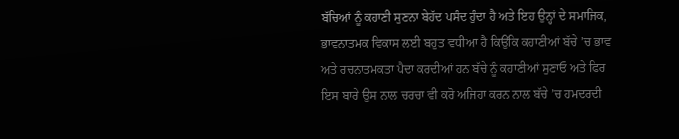ਬੱਚਿਆਂ ਨੂੰ ਕਹਾਣੀ ਸੁਣਨਾ ਬੇਹੱਦ ਪਸੰਦ ਹੁੰਦਾ ਹੈ ਅਤੇ ਇਹ ਉਨ੍ਹਾਂ ਦੇ ਸਮਾਜਿਕ, ਭਾਵਨਾਤਮਕ ਵਿਕਾਸ ਲਈ ਬਹੁਤ ਵਧੀਆ ਹੈ ਕਿਉਂਕਿ ਕਹਾਣੀਆਂ ਬੱਚੇ ’ਚ ਭਾਵ ਅਤੇ ਰਚਨਾਤਮਕਤਾ ਪੈਦਾ ਕਰਦੀਆਂ ਹਨ ਬੱਚੇ ਨੂੰ ਕਹਾਣੀਆਂ ਸੁਣਾਓ ਅਤੇ ਫਿਰ ਇਸ ਬਾਰੇ ਉਸ ਨਾਲ ਚਰਚਾ ਵੀ ਕਰੋ ਅਜਿਹਾ ਕਰਨ ਨਾਲ ਬੱਚੇ ’ਚ ਹਮਦਰਦੀ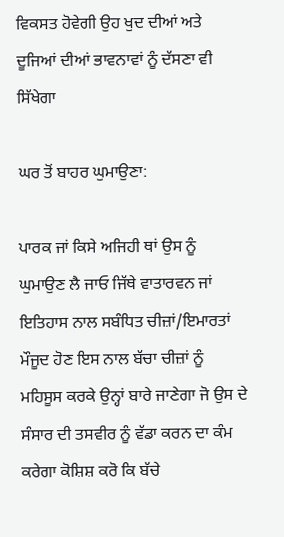ਵਿਕਸਤ ਹੋਵੇਗੀ ਉਹ ਖੁਦ ਦੀਆਂ ਅਤੇ ਦੂਜਿਆਂ ਦੀਆਂ ਭਾਵਨਾਵਾਂ ਨੂੰ ਦੱਸਣਾ ਵੀ ਸਿੱਖੇਗਾ

ਘਰ ਤੋਂ ਬਾਹਰ ਘੁਮਾਉਣਾ:

ਪਾਰਕ ਜਾਂ ਕਿਸੇ ਅਜਿਹੀ ਥਾਂ ਉਸ ਨੂੰ ਘੁਮਾਉਣ ਲੈ ਜਾਓ ਜਿੱਥੇ ਵਾਤਾਰਵਨ ਜਾਂ ਇਤਿਹਾਸ ਨਾਲ ਸਬੰਧਿਤ ਚੀਜ਼ਾਂ/ਇਮਾਰਤਾਂ ਮੌਜੂਦ ਹੋਣ ਇਸ ਨਾਲ ਬੱਚਾ ਚੀਜ਼ਾਂ ਨੂੰ ਮਹਿਸੂਸ ਕਰਕੇ ਉਨ੍ਹਾਂ ਬਾਰੇ ਜਾਣੇਗਾ ਜੋ ਉਸ ਦੇ ਸੰਸਾਰ ਦੀ ਤਸਵੀਰ ਨੂੰ ਵੱਡਾ ਕਰਨ ਦਾ ਕੰਮ ਕਰੇਗਾ ਕੋਸ਼ਿਸ਼ ਕਰੋ ਕਿ ਬੱਚੇ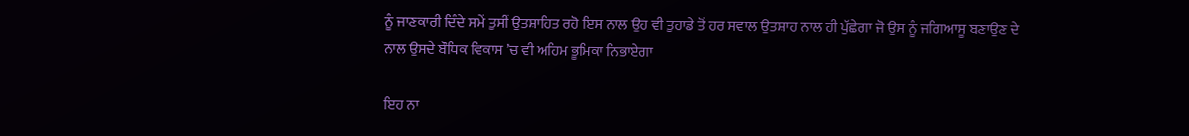ਨੂੰ ਜਾਣਕਾਰੀ ਦਿੰਦੇ ਸਮੇਂ ਤੁਸੀਂ ਉਤਸ਼ਾਹਿਤ ਰਹੋ ਇਸ ਨਾਲ ਉਹ ਵੀ ਤੁਹਾਡੇ ਤੋਂ ਹਰ ਸਵਾਲ ਉਤਸ਼ਾਹ ਨਾਲ ਹੀ ਪੁੱਛੇਗਾ ਜੋ ਉਸ ਨੂੰ ਜਗਿਆਸੂ ਬਣਾਉਣ ਦੇ ਨਾਲ ਉਸਦੇ ਬੌਧਿਕ ਵਿਕਾਸ ’ਚ ਵੀ ਅਹਿਮ ਭੂਮਿਕਾ ਨਿਭਾਏਗਾ

ਇਹ ਨਾ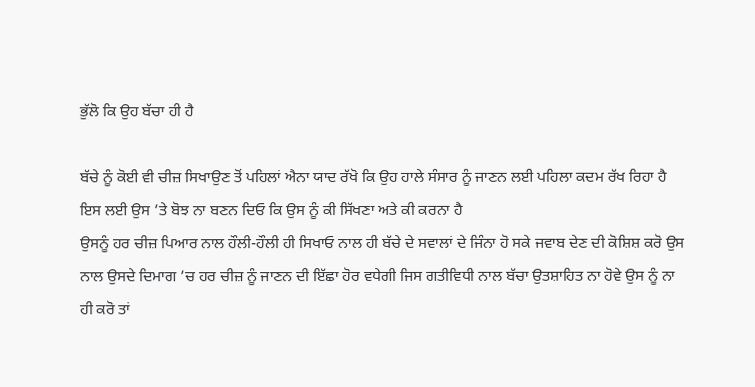ਭੁੱਲੋ ਕਿ ਉਹ ਬੱਚਾ ਹੀ ਹੈ

ਬੱਚੇ ਨੂੰ ਕੋਈ ਵੀ ਚੀਜ਼ ਸਿਖਾਉਣ ਤੋਂ ਪਹਿਲਾਂ ਐਨਾ ਯਾਦ ਰੱਖੋ ਕਿ ਉਹ ਹਾਲੇ ਸੰਸਾਰ ਨੂੰ ਜਾਣਨ ਲਈ ਪਹਿਲਾ ਕਦਮ ਰੱਖ ਰਿਹਾ ਹੈ ਇਸ ਲਈ ਉਸ ’ਤੇ ਬੋਝ ਨਾ ਬਣਨ ਦਿਓ ਕਿ ਉਸ ਨੂੰ ਕੀ ਸਿੱਖਣਾ ਅਤੇ ਕੀ ਕਰਨਾ ਹੈ
ਉਸਨੂੰ ਹਰ ਚੀਜ਼ ਪਿਆਰ ਨਾਲ ਹੌਲੀ-ਹੌਲੀ ਹੀ ਸਿਖਾਓ ਨਾਲ ਹੀ ਬੱਚੇ ਦੇ ਸਵਾਲਾਂ ਦੇ ਜਿੰਨਾ ਹੋ ਸਕੇ ਜਵਾਬ ਦੇਣ ਦੀ ਕੋਸ਼ਿਸ਼ ਕਰੋ ਉਸ ਨਾਲ ਉਸਦੇ ਦਿਮਾਗ ’ਚ ਹਰ ਚੀਜ਼ ਨੂੰ ਜਾਣਨ ਦੀ ਇੱਛਾ ਹੋਰ ਵਧੇਗੀ ਜਿਸ ਗਤੀਵਿਧੀ ਨਾਲ ਬੱਚਾ ਉਤਸ਼ਾਹਿਤ ਨਾ ਹੋਵੇ ਉਸ ਨੂੰ ਨਾ ਹੀ ਕਰੋ ਤਾਂ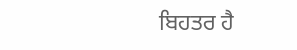ਬਿਹਤਰ ਹੈ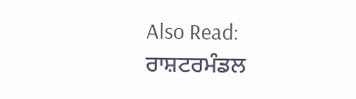Also Read:  ਰਾਸ਼ਟਰਮੰਡਲ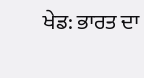ਖੇਡ: ਭਾਰਤ ਦਾ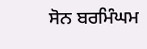ਸੋਨ ਬਰਮਿੰਘਮ